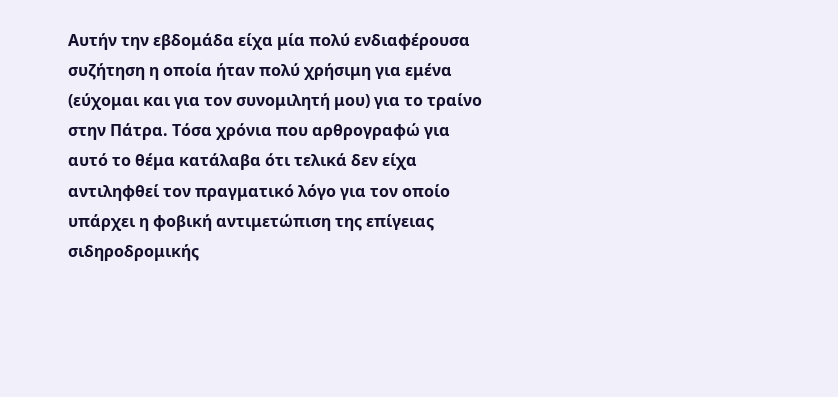Αυτήν την εβδομάδα είχα μία πολύ ενδιαφέρουσα συζήτηση η οποία ήταν πολύ χρήσιμη για εμένα (εύχομαι και για τον συνομιλητή μου) για το τραίνο στην Πάτρα. Τόσα χρόνια που αρθρογραφώ για αυτό το θέμα κατάλαβα ότι τελικά δεν είχα αντιληφθεί τον πραγματικό λόγο για τον οποίο υπάρχει η φοβική αντιμετώπιση της επίγειας σιδηροδρομικής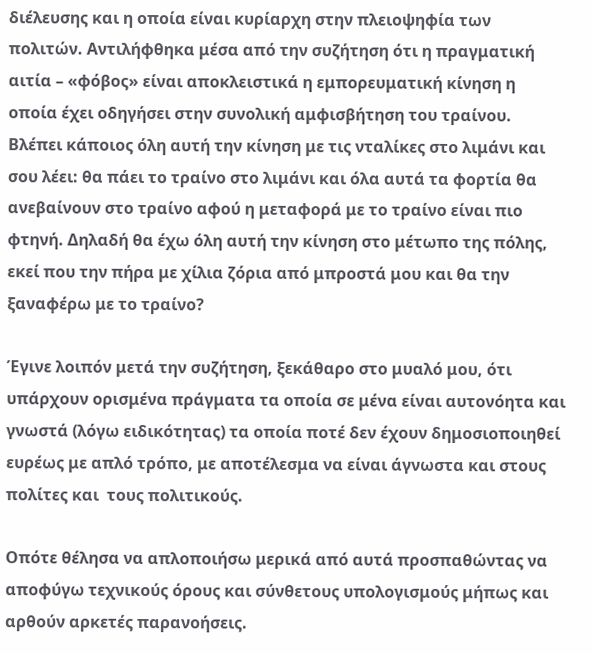διέλευσης και η οποία είναι κυρίαρχη στην πλειοψηφία των πολιτών. Αντιλήφθηκα μέσα από την συζήτηση ότι η πραγματική αιτία – «φόβος» είναι αποκλειστικά η εμπορευματική κίνηση η οποία έχει οδηγήσει στην συνολική αμφισβήτηση του τραίνου. Βλέπει κάποιος όλη αυτή την κίνηση με τις νταλίκες στο λιμάνι και σου λέει: θα πάει το τραίνο στο λιμάνι και όλα αυτά τα φορτία θα ανεβαίνουν στο τραίνο αφού η μεταφορά με το τραίνο είναι πιο φτηνή. Δηλαδή θα έχω όλη αυτή την κίνηση στο μέτωπο της πόλης, εκεί που την πήρα με χίλια ζόρια από μπροστά μου και θα την ξαναφέρω με το τραίνο?

Έγινε λοιπόν μετά την συζήτηση, ξεκάθαρο στο μυαλό μου, ότι υπάρχουν ορισμένα πράγματα τα οποία σε μένα είναι αυτονόητα και γνωστά (λόγω ειδικότητας) τα οποία ποτέ δεν έχουν δημοσιοποιηθεί ευρέως με απλό τρόπο, με αποτέλεσμα να είναι άγνωστα και στους πολίτες και  τους πολιτικούς.

Οπότε θέλησα να απλοποιήσω μερικά από αυτά προσπαθώντας να αποφύγω τεχνικούς όρους και σύνθετους υπολογισμούς μήπως και αρθούν αρκετές παρανοήσεις.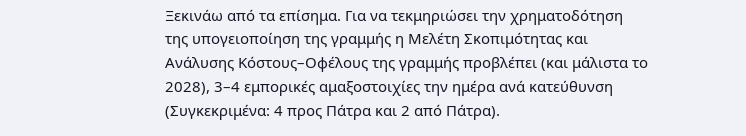Ξεκινάω από τα επίσημα. Για να τεκμηριώσει την χρηματοδότηση της υπογειοποίηση της γραμμής η Μελέτη Σκοπιμότητας και Ανάλυσης Κόστους–Οφέλους της γραμμής προβλέπει (και μάλιστα το 2028), 3–4 εμπορικές αμαξοστοιχίες την ημέρα ανά κατεύθυνση (Συγκεκριμένα: 4 προς Πάτρα και 2 από Πάτρα).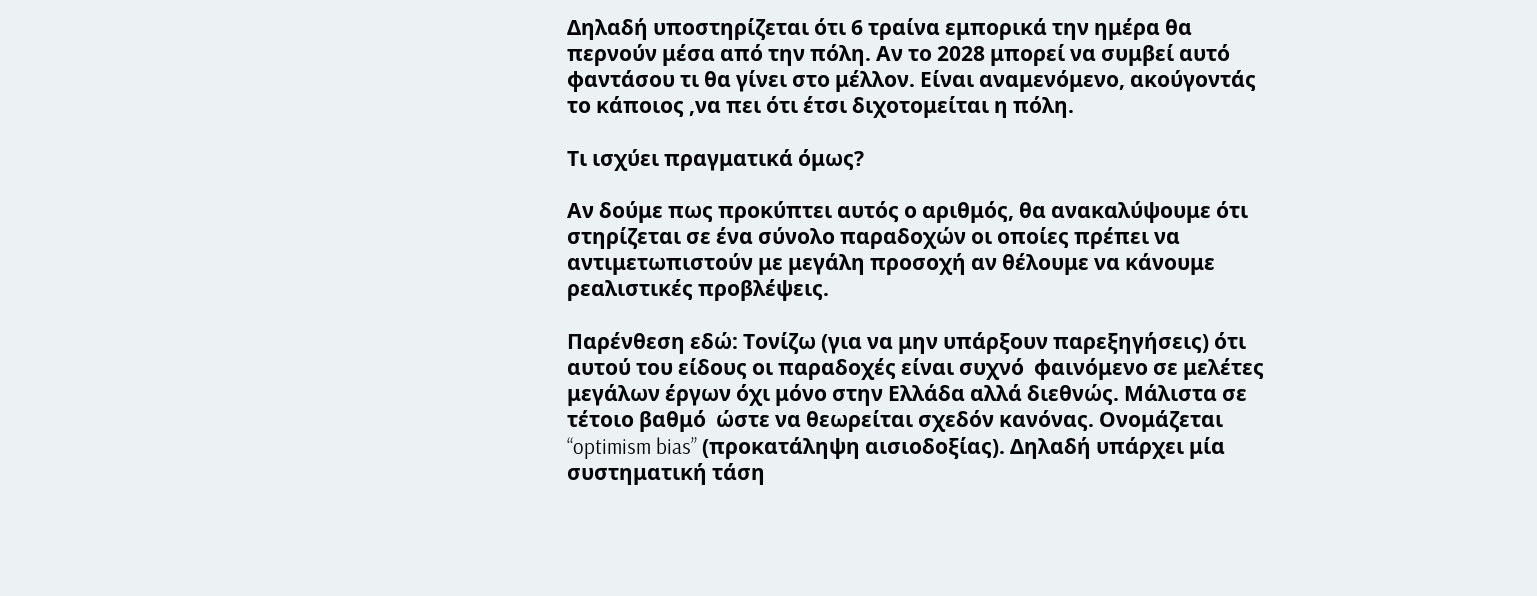Δηλαδή υποστηρίζεται ότι 6 τραίνα εμπορικά την ημέρα θα περνούν μέσα από την πόλη. Αν το 2028 μπορεί να συμβεί αυτό φαντάσου τι θα γίνει στο μέλλον. Είναι αναμενόμενο, ακούγοντάς το κάποιος ,να πει ότι έτσι διχοτομείται η πόλη.

Τι ισχύει πραγματικά όμως?

Αν δούμε πως προκύπτει αυτός ο αριθμός, θα ανακαλύψουμε ότι στηρίζεται σε ένα σύνολο παραδοχών οι οποίες πρέπει να αντιμετωπιστούν με μεγάλη προσοχή αν θέλουμε να κάνουμε ρεαλιστικές προβλέψεις.

Παρένθεση εδώ: Τονίζω (για να μην υπάρξουν παρεξηγήσεις) ότι αυτού του είδους οι παραδοχές είναι συχνό  φαινόμενο σε μελέτες μεγάλων έργων όχι μόνο στην Ελλάδα αλλά διεθνώς. Μάλιστα σε τέτοιο βαθμό  ώστε να θεωρείται σχεδόν κανόνας. Ονομάζεται “optimism bias” (προκατάληψη αισιοδοξίας). Δηλαδή υπάρχει μία συστηματική τάση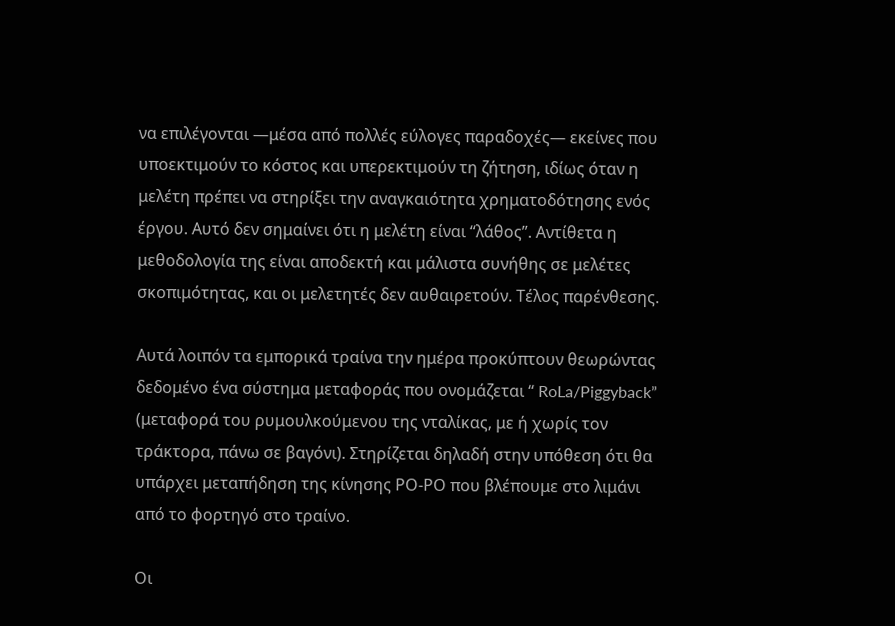να επιλέγονται —μέσα από πολλές εύλογες παραδοχές— εκείνες που υποεκτιμούν το κόστος και υπερεκτιμούν τη ζήτηση, ιδίως όταν η μελέτη πρέπει να στηρίξει την αναγκαιότητα χρηματοδότησης ενός έργου. Αυτό δεν σημαίνει ότι η μελέτη είναι “λάθος”. Αντίθετα η μεθοδολογία της είναι αποδεκτή και μάλιστα συνήθης σε μελέτες σκοπιμότητας, και οι μελετητές δεν αυθαιρετούν. Τέλος παρένθεσης.

Αυτά λοιπόν τα εμπορικά τραίνα την ημέρα προκύπτουν θεωρώντας δεδομένο ένα σύστημα μεταφοράς που ονομάζεται “ RoLa/Piggyback” (μεταφορά του ρυμουλκούμενου της νταλίκας, με ή χωρίς τον τράκτορα, πάνω σε βαγόνι). Στηρίζεται δηλαδή στην υπόθεση ότι θα υπάρχει μεταπήδηση της κίνησης ΡΟ-ΡΟ που βλέπουμε στο λιμάνι από το φορτηγό στο τραίνο.

Οι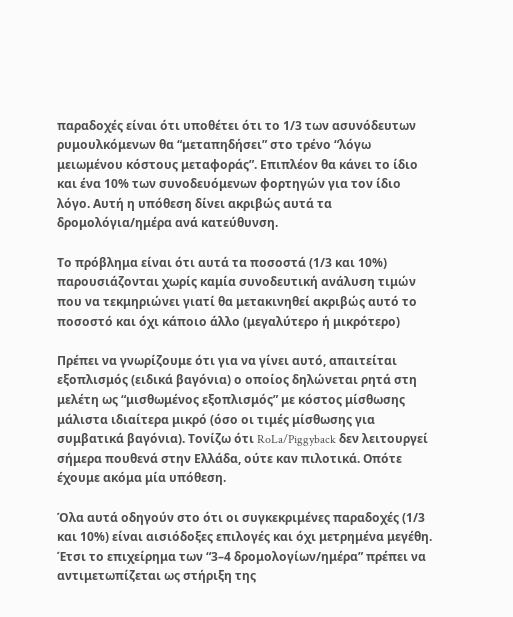παραδοχές είναι ότι υποθέτει ότι το 1/3 των ασυνόδευτων ρυμουλκόμενων θα “μεταπηδήσει” στο τρένο “λόγω μειωμένου κόστους μεταφοράς”. Επιπλέον θα κάνει το ίδιο και ένα 10% των συνοδευόμενων φορτηγών για τον ίδιο λόγο. Αυτή η υπόθεση δίνει ακριβώς αυτά τα δρομολόγια/ημέρα ανά κατεύθυνση.

Το πρόβλημα είναι ότι αυτά τα ποσοστά (1/3 και 10%) παρουσιάζονται χωρίς καμία συνοδευτική ανάλυση τιμών που να τεκμηριώνει γιατί θα μετακινηθεί ακριβώς αυτό το ποσοστό και όχι κάποιο άλλο (μεγαλύτερο ή μικρότερο)

Πρέπει να γνωρίζουμε ότι για να γίνει αυτό, απαιτείται εξοπλισμός (ειδικά βαγόνια) ο οποίος δηλώνεται ρητά στη μελέτη ως “μισθωμένος εξοπλισμός” με κόστος μίσθωσης μάλιστα ιδιαίτερα μικρό (όσο οι τιμές μίσθωσης για συμβατικά βαγόνια). Τονίζω ότι RoLa/Piggyback δεν λειτουργεί σήμερα πουθενά στην Ελλάδα, ούτε καν πιλοτικά. Οπότε έχουμε ακόμα μία υπόθεση.

Όλα αυτά οδηγούν στο ότι οι συγκεκριμένες παραδοχές (1/3 και 10%) είναι αισιόδοξες επιλογές και όχι μετρημένα μεγέθη. Έτσι το επιχείρημα των “3–4 δρομολογίων/ημέρα” πρέπει να αντιμετωπίζεται ως στήριξη της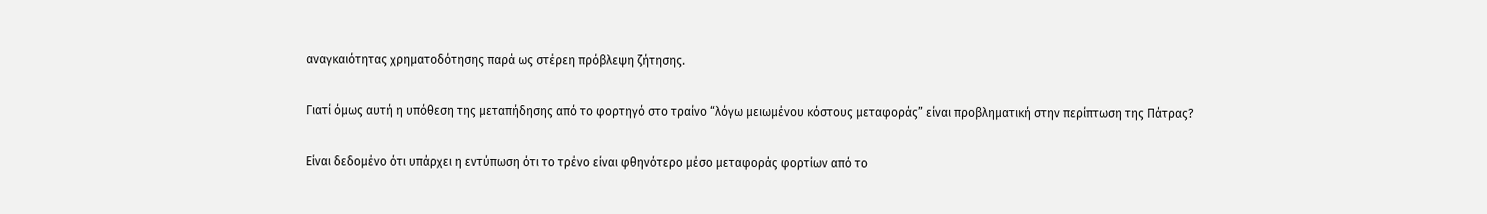αναγκαιότητας χρηματοδότησης παρά ως στέρεη πρόβλεψη ζήτησης.

Γιατί όμως αυτή η υπόθεση της μεταπήδησης από το φορτηγό στο τραίνο “λόγω μειωμένου κόστους μεταφοράς” είναι προβληματική στην περίπτωση της Πάτρας?

Είναι δεδομένο ότι υπάρχει η εντύπωση ότι το τρένο είναι φθηνότερο μέσο μεταφοράς φορτίων από το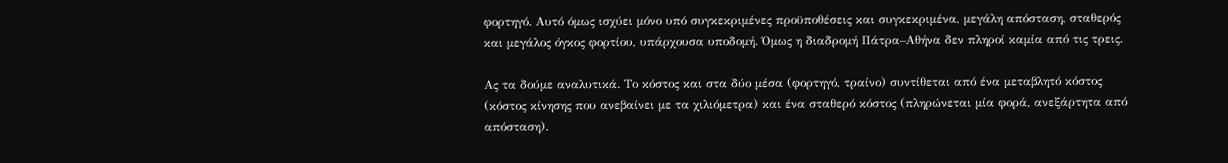φορτηγό. Αυτό όμως ισχύει μόνο υπό συγκεκριμένες προϋποθέσεις και συγκεκριμένα, μεγάλη απόσταση, σταθερός και μεγάλος όγκος φορτίου, υπάρχουσα υποδομή. Όμως η διαδρομή Πάτρα–Αθήνα δεν πληροί καμία από τις τρεις.

Ας τα δούμε αναλυτικά. Το κόστος και στα δύο μέσα (φορτηγό, τραίνο) συντίθεται από ένα μεταβλητό κόστος (κόστος κίνησης που ανεβαίνει με τα χιλιόμετρα) και ένα σταθερό κόστος (πληρώνεται μία φορά, ανεξάρτητα από απόσταση).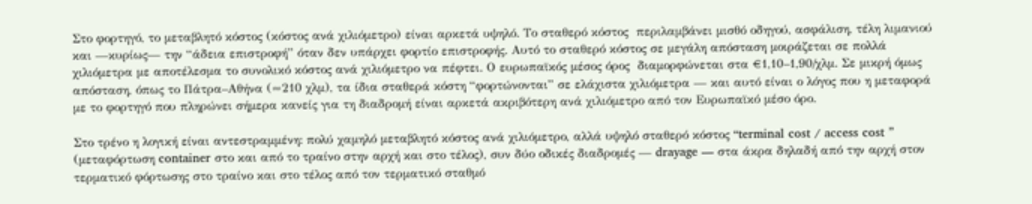Στο φορτηγό, το μεταβλητό κόστος (κόστος ανά χιλιόμετρο) είναι αρκετά υψηλό. Το σταθερό κόστος  περιλαμβάνει μισθό οδηγού, ασφάλιση, τέλη λιμανιού και —κυρίως— την “άδεια επιστροφή” όταν δεν υπάρχει φορτίο επιστροφής. Αυτό το σταθερό κόστος σε μεγάλη απόσταση μοιράζεται σε πολλά χιλιόμετρα με αποτέλεσμα το συνολικό κόστος ανά χιλιόμετρο να πέφτει. Ο ευρωπαϊκός μέσος όρος  διαμορφώνεται στα €1,10–1,90/χλμ. Σε μικρή όμως απόσταση, όπως το Πάτρα–Αθήνα (≈210 χλμ), τα ίδια σταθερά κόστη “φορτώνονται” σε ελάχιστα χιλιόμετρα — και αυτό είναι ο λόγος που η μεταφορά με το φορτηγό που πληρώνει σήμερα κανείς για τη διαδρομή είναι αρκετά ακριβότερη ανά χιλιόμετρο από τον Ευρωπαϊκό μέσο όρο.

Στο τρένο η λογική είναι αντεστραμμένη: πολύ χαμηλό μεταβλητό κόστος ανά χιλιόμετρο, αλλά υψηλό σταθερό κόστος “terminal cost / access cost ” (μεταφόρτωση container στο και από το τραίνο στην αρχή και στο τέλος), συν δύο οδικές διαδρομές — drayage — στα άκρα δηλαδή από την αρχή στον τερματικό φόρτωσης στο τραίνο και στο τέλος από τον τερματικό σταθμό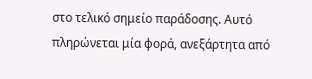στο τελικό σημείο παράδοσης. Αυτό πληρώνεται μία φορά, ανεξάρτητα από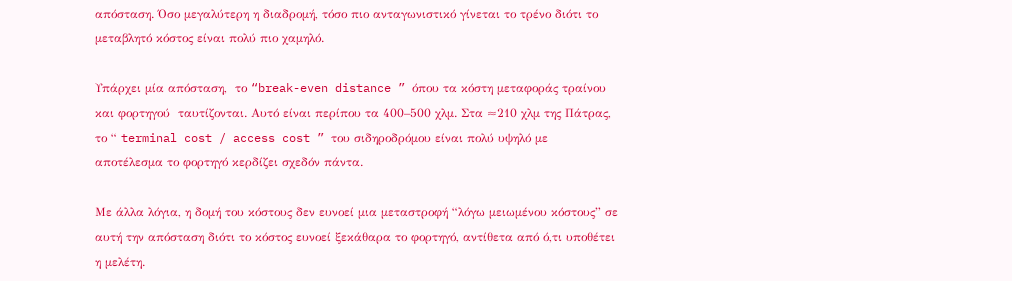απόσταση. Όσο μεγαλύτερη η διαδρομή, τόσο πιο ανταγωνιστικό γίνεται το τρένο διότι το μεταβλητό κόστος είναι πολύ πιο χαμηλό.

Υπάρχει μία απόσταση,  το “break-even distance ” όπου τα κόστη μεταφοράς τραίνου και φορτηγού  ταυτίζονται. Αυτό είναι περίπου τα 400–500 χλμ. Στα ≈210 χλμ της Πάτρας, το “ terminal cost / access cost ” του σιδηροδρόμου είναι πολύ υψηλό με αποτέλεσμα το φορτηγό κερδίζει σχεδόν πάντα.

Με άλλα λόγια, η δομή του κόστους δεν ευνοεί μια μεταστροφή “λόγω μειωμένου κόστους” σε αυτή την απόσταση διότι το κόστος ευνοεί ξεκάθαρα το φορτηγό, αντίθετα από ό,τι υποθέτει η μελέτη.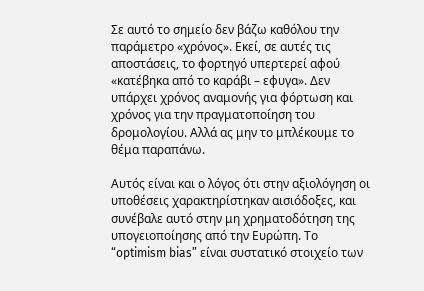Σε αυτό το σημείο δεν βάζω καθόλου την παράμετρο «χρόνος». Εκεί, σε αυτές τις αποστάσεις, το φορτηγό υπερτερεί αφού «κατέβηκα από το καράβι – εφυγα». Δεν υπάρχει χρόνος αναμονής για φόρτωση και χρόνος για την πραγματοποίηση του δρομολογίου. Αλλά ας μην το μπλέκουμε το θέμα παραπάνω.

Αυτός είναι και ο λόγος ότι στην αξιολόγηση οι υποθέσεις χαρακτηρίστηκαν αισιόδοξες, και συνέβαλε αυτό στην μη χρηματοδότηση της υπογειοποίησης από την Ευρώπη. Το “optimism bias” είναι συστατικό στοιχείο των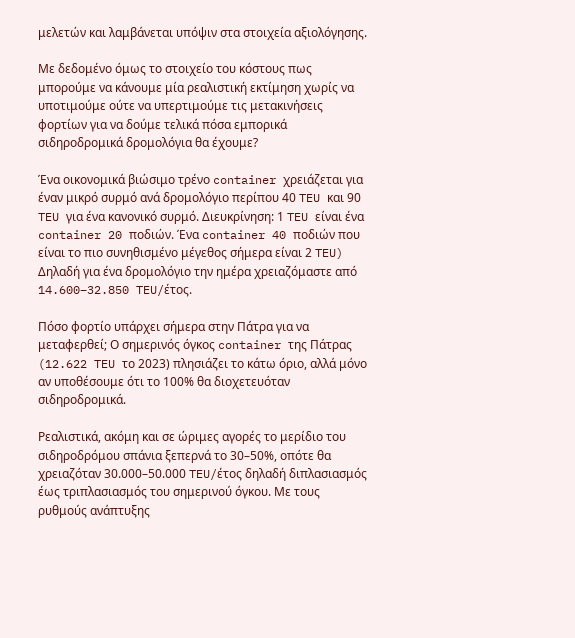μελετών και λαμβάνεται υπόψιν στα στοιχεία αξιολόγησης.

Με δεδομένο όμως το στοιχείο του κόστους πως μπορούμε να κάνουμε μία ρεαλιστική εκτίμηση χωρίς να υποτιμούμε ούτε να υπερτιμούμε τις μετακινήσεις φορτίων για να δούμε τελικά πόσα εμπορικά σιδηροδρομικά δρομολόγια θα έχουμε?

Ένα οικονομικά βιώσιμο τρένο container χρειάζεται για έναν μικρό συρμό ανά δρομολόγιο περίπου 40 TEU και 90 TEU για ένα κανονικό συρμό. Διευκρίνηση: 1 TEU είναι ένα container 20 ποδιών. Ένα container 40 ποδιών που είναι το πιο συνηθισμένο μέγεθος σήμερα είναι 2 TEU) Δηλαδή για ένα δρομολόγιο την ημέρα χρειαζόμαστε από 14.600–32.850 TEU/έτος.

Πόσο φορτίο υπάρχει σήμερα στην Πάτρα για να μεταφερθεί; Ο σημερινός όγκος container της Πάτρας (12.622 TEU το 2023) πλησιάζει το κάτω όριο, αλλά μόνο αν υποθέσουμε ότι το 100% θα διοχετευόταν σιδηροδρομικά.

Ρεαλιστικά, ακόμη και σε ώριμες αγορές το μερίδιο του σιδηροδρόμου σπάνια ξεπερνά το 30–50%, οπότε θα χρειαζόταν 30.000–50.000 TEU/έτος δηλαδή διπλασιασμός έως τριπλασιασμός του σημερινού όγκου. Με τους ρυθμούς ανάπτυξης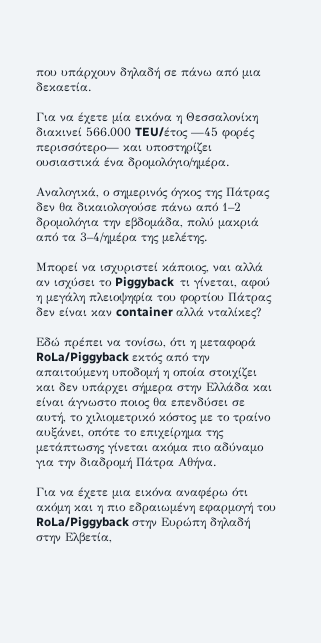που υπάρχουν δηλαδή σε πάνω από μια δεκαετία.

Για να έχετε μία εικόνα η Θεσσαλονίκη διακινεί 566.000 TEU/έτος —45 φορές περισσότερο— και υποστηρίζει ουσιαστικά ένα δρομολόγιο/ημέρα.

Αναλογικά, ο σημερινός όγκος της Πάτρας δεν θα δικαιολογούσε πάνω από 1–2 δρομολόγια την εβδομάδα, πολύ μακριά από τα 3–4/ημέρα της μελέτης.

Μπορεί να ισχυριστεί κάποιος, ναι αλλά αν ισχύσει το Piggyback  τι γίνεται, αφού η μεγάλη πλειοψηφία του φορτίου Πάτρας δεν είναι καν container αλλά νταλίκες?

Εδώ πρέπει να τονίσω, ότι η μεταφορά RoLa/Piggyback εκτός από την απαιτούμενη υποδομή η οποία στοιχίζει και δεν υπάρχει σήμερα στην Ελλάδα και είναι άγνωστο ποιος θα επενδύσει σε αυτή, το χιλιομετρικό κόστος με το τραίνο αυξάνει, οπότε το επιχείρημα της μετάπτωσης γίνεται ακόμα πιο αδύναμο για την διαδρομή Πάτρα Αθήνα.

Για να έχετε μια εικόνα αναφέρω ότι ακόμη και η πιο εδραιωμένη εφαρμογή του RoLa/Piggyback στην Ευρώπη δηλαδή στην Ελβετία,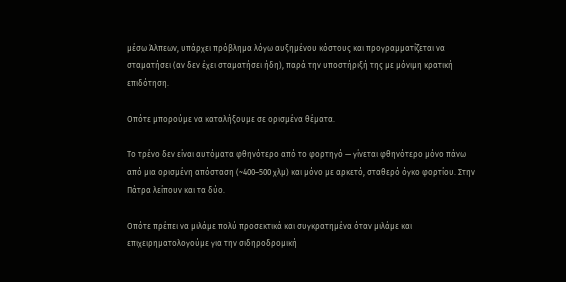μέσω Άλπεων, υπάρχει πρόβλημα λόγω αυξημένου κόστους και προγραμματίζεται να σταματήσει (αν δεν έχει σταματήσει ήδη), παρά την υποστήριξή της με μόνιμη κρατική επιδότηση.

Οπότε μπορούμε να καταλήξουμε σε ορισμένα θέματα.

Το τρένο δεν είναι αυτόματα φθηνότερο από το φορτηγό — γίνεται φθηνότερο μόνο πάνω από μια ορισμένη απόσταση (~400–500 χλμ) και μόνο με αρκετό, σταθερό όγκο φορτίου. Στην Πάτρα λείπουν και τα δύο.

Οπότε πρέπει να μιλάμε πολύ προσεκτικά και συγκρατημένα όταν μιλάμε και επιχειρηματολογούμε για την σιδηροδρομική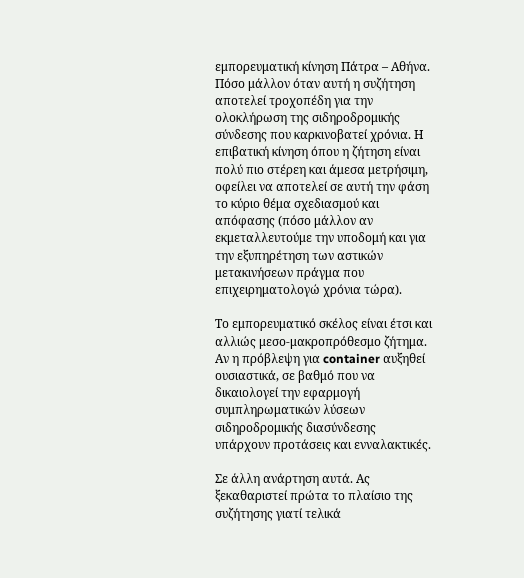εμπορευματική κίνηση Πάτρα – Αθήνα. Πόσο μάλλον όταν αυτή η συζήτηση αποτελεί τροχοπέδη για την ολοκλήρωση της σιδηροδρομικής σύνδεσης που καρκινοβατεί χρόνια. Η επιβατική κίνηση όπου η ζήτηση είναι πολύ πιο στέρεη και άμεσα μετρήσιμη, οφείλει να αποτελεί σε αυτή την φάση το κύριο θέμα σχεδιασμού και απόφασης (πόσο μάλλον αν εκμεταλλευτούμε την υποδομή και για την εξυπηρέτηση των αστικών μετακινήσεων πράγμα που επιχειρηματολογώ χρόνια τώρα).

Το εμπορευματικό σκέλος είναι έτσι και αλλιώς μεσο-μακροπρόθεσμο ζήτημα. Αν η πρόβλεψη για container αυξηθεί ουσιαστικά, σε βαθμό που να δικαιολογεί την εφαρμογή συμπληρωματικών λύσεων σιδηροδρομικής διασύνδεσης υπάρχουν προτάσεις και ενναλακτικές.

Σε άλλη ανάρτηση αυτά. Ας ξεκαθαριστεί πρώτα το πλαίσιο της συζήτησης γιατί τελικά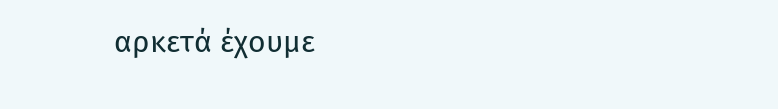αρκετά έχουμε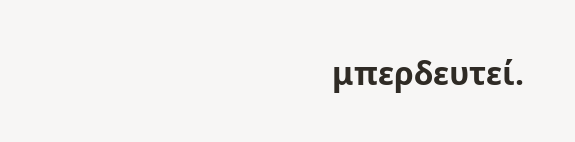μπερδευτεί.